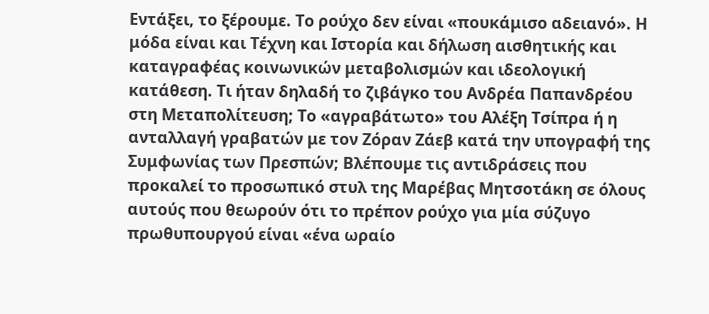Εντάξει, το ξέρουμε. Το ρούχο δεν είναι «πουκάμισο αδειανό». Η μόδα είναι και Τέχνη και Ιστορία και δήλωση αισθητικής και καταγραφέας κοινωνικών μεταβολισμών και ιδεολογική κατάθεση. Τι ήταν δηλαδή το ζιβάγκο του Ανδρέα Παπανδρέου στη Μεταπολίτευση; Το «αγραβάτωτο» του Αλέξη Τσίπρα ή η ανταλλαγή γραβατών με τον Ζόραν Ζάεβ κατά την υπογραφή της Συμφωνίας των Πρεσπών; Βλέπουμε τις αντιδράσεις που προκαλεί το προσωπικό στυλ της Μαρέβας Μητσοτάκη σε όλους αυτούς που θεωρούν ότι το πρέπον ρούχο για μία σύζυγο πρωθυπουργού είναι «ένα ωραίο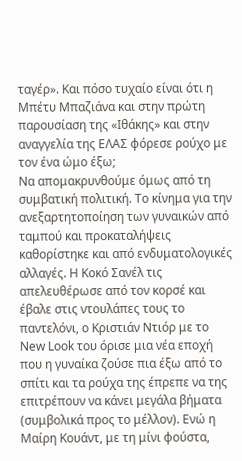ταγέρ». Και πόσο τυχαίο είναι ότι η Μπέτυ Μπαζιάνα και στην πρώτη παρουσίαση της «Ιθάκης» και στην αναγγελία της ΕΛΑΣ φόρεσε ρούχο με τον ένα ώμο έξω;
Να απομακρυνθούμε όμως από τη συμβατική πολιτική. Το κίνημα για την ανεξαρτητοποίηση των γυναικών από ταμπού και προκαταλήψεις καθορίστηκε και από ενδυματολογικές αλλαγές. Η Κοκό Σανέλ τις απελευθέρωσε από τον κορσέ και έβαλε στις ντουλάπες τους το παντελόνι, ο Κριστιάν Ντιόρ με το New Look του όρισε μια νέα εποχή που η γυναίκα ζούσε πια έξω από το σπίτι και τα ρούχα της έπρεπε να της επιτρέπουν να κάνει μεγάλα βήματα (συμβολικά προς το μέλλον). Ενώ η Μαίρη Κουάντ, με τη μίνι φούστα,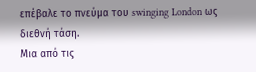επέβαλε το πνεύμα του swinging London ως διεθνή τάση.
Μια από τις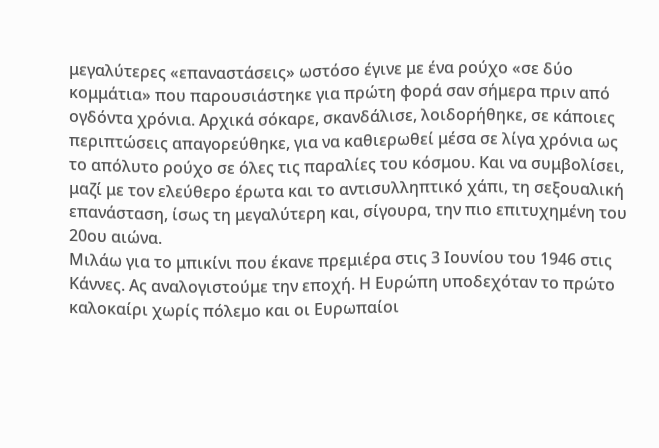μεγαλύτερες «επαναστάσεις» ωστόσο έγινε με ένα ρούχο «σε δύο κομμάτια» που παρουσιάστηκε για πρώτη φορά σαν σήμερα πριν από ογδόντα χρόνια. Αρχικά σόκαρε, σκανδάλισε, λοιδορήθηκε, σε κάποιες περιπτώσεις απαγορεύθηκε, για να καθιερωθεί μέσα σε λίγα χρόνια ως το απόλυτο ρούχο σε όλες τις παραλίες του κόσμου. Και να συμβολίσει, μαζί με τον ελεύθερο έρωτα και το αντισυλληπτικό χάπι, τη σεξουαλική επανάσταση, ίσως τη μεγαλύτερη και, σίγουρα, την πιο επιτυχημένη του 20ου αιώνα.
Μιλάω για το μπικίνι που έκανε πρεμιέρα στις 3 Ιουνίου του 1946 στις Κάννες. Ας αναλογιστούμε την εποχή. Η Ευρώπη υποδεχόταν το πρώτο καλοκαίρι χωρίς πόλεμο και οι Ευρωπαίοι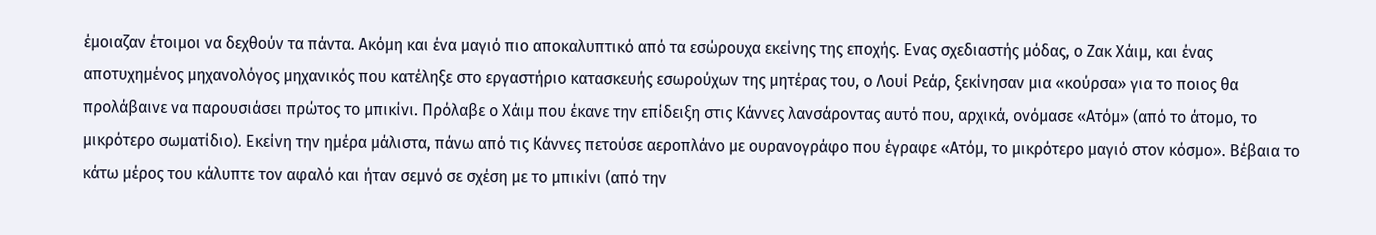έμοιαζαν έτοιμοι να δεχθούν τα πάντα. Ακόμη και ένα μαγιό πιο αποκαλυπτικό από τα εσώρουχα εκείνης της εποχής. Ενας σχεδιαστής μόδας, ο Ζακ Χάιμ, και ένας αποτυχημένος μηχανολόγος μηχανικός που κατέληξε στο εργαστήριο κατασκευής εσωρούχων της μητέρας του, ο Λουί Ρεάρ, ξεκίνησαν μια «κούρσα» για το ποιος θα προλάβαινε να παρουσιάσει πρώτος το μπικίνι. Πρόλαβε ο Χάιμ που έκανε την επίδειξη στις Κάννες λανσάροντας αυτό που, αρχικά, ονόμασε «Ατόμ» (από το άτομο, το μικρότερο σωματίδιο). Εκείνη την ημέρα μάλιστα, πάνω από τις Κάννες πετούσε αεροπλάνο με ουρανογράφο που έγραφε «Ατόμ, το μικρότερο μαγιό στον κόσμο». Βέβαια το κάτω μέρος του κάλυπτε τον αφαλό και ήταν σεμνό σε σχέση με το μπικίνι (από την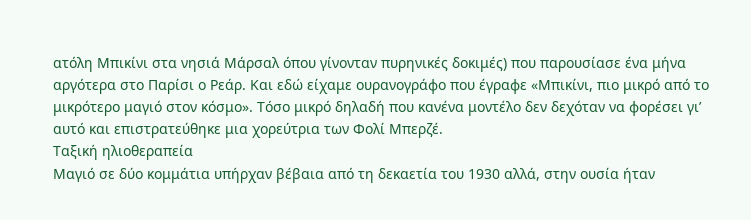ατόλη Μπικίνι στα νησιά Μάρσαλ όπου γίνονταν πυρηνικές δοκιμές) που παρουσίασε ένα μήνα αργότερα στο Παρίσι ο Ρεάρ. Και εδώ είχαμε ουρανογράφο που έγραφε «Μπικίνι, πιο μικρό από το μικρότερο μαγιό στον κόσμο». Τόσο μικρό δηλαδή που κανένα μοντέλο δεν δεχόταν να φορέσει γι’ αυτό και επιστρατεύθηκε μια χορεύτρια των Φολί Μπερζέ.
Ταξική ηλιοθεραπεία
Μαγιό σε δύο κομμάτια υπήρχαν βέβαια από τη δεκαετία του 1930 αλλά, στην ουσία ήταν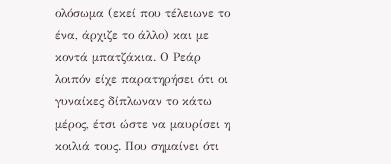ολόσωμα (εκεί που τέλειωνε το ένα, άρχιζε το άλλο) και με κοντά μπατζάκια. Ο Ρεάρ λοιπόν είχε παρατηρήσει ότι οι γυναίκες δίπλωναν το κάτω μέρος, έτσι ώστε να μαυρίσει η κοιλιά τους. Που σημαίνει ότι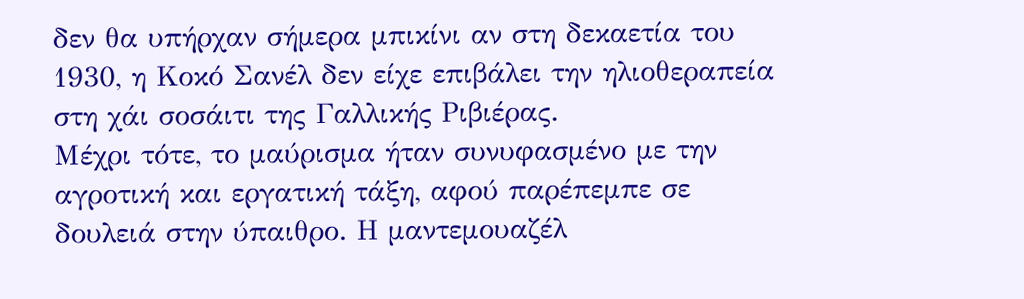δεν θα υπήρχαν σήμερα μπικίνι αν στη δεκαετία του 1930, η Κοκό Σανέλ δεν είχε επιβάλει την ηλιοθεραπεία στη χάι σοσάιτι της Γαλλικής Ριβιέρας.
Μέχρι τότε, το μαύρισμα ήταν συνυφασμένο με την αγροτική και εργατική τάξη, αφού παρέπεμπε σε δουλειά στην ύπαιθρο. Η μαντεμουαζέλ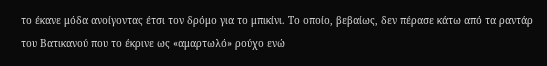το έκανε μόδα ανοίγοντας έτσι τον δρόμο για το μπικίνι. Το οποίο, βεβαίως, δεν πέρασε κάτω από τα ραντάρ του Βατικανού που το έκρινε ως «αμαρτωλό» ρούχο ενώ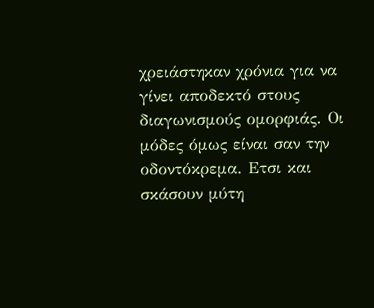χρειάστηκαν χρόνια για να γίνει αποδεκτό στους διαγωνισμούς ομορφιάς. Οι μόδες όμως είναι σαν την οδοντόκρεμα. Ετσι και σκάσουν μύτη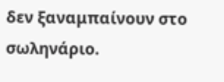δεν ξαναμπαίνουν στο σωληνάριο.